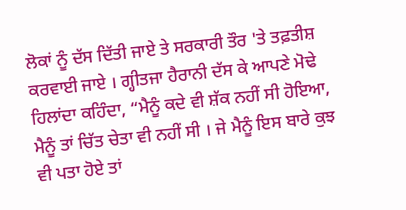ਲੋਕਾਂ ਨੂੰ ਦੱਸ ਦਿੱਤੀ ਜਾਏ ਤੇ ਸਰਕਾਰੀ ਤੌਰ 'ਤੇ ਤਫ਼ਤੀਸ਼ ਕਰਵਾਈ ਜਾਏ । ਗ੍ਹੀਤਜਾ ਹੈਰਾਨੀ ਦੱਸ ਕੇ ਆਪਣੇ ਮੋਢੇ ਹਿਲਾਂਦਾ ਕਹਿੰਦਾ, “ਮੈਨੂੰ ਕਦੇ ਵੀ ਸ਼ੱਕ ਨਹੀਂ ਸੀ ਹੋਇਆ, ਮੈਨੂੰ ਤਾਂ ਚਿੱਤ ਚੇਤਾ ਵੀ ਨਹੀਂ ਸੀ । ਜੇ ਮੈਨੂੰ ਇਸ ਬਾਰੇ ਕੁਝ ਵੀ ਪਤਾ ਹੋਏ ਤਾਂ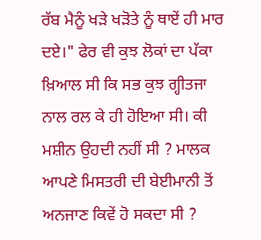ਰੱਬ ਮੈਨੂੰ ਖੜੇ ਖੜੋਤੇ ਨੂੰ ਥਾਏਂ ਹੀ ਮਾਰ ਦਏ।" ਫੇਰ ਵੀ ਕੁਝ ਲੋਕਾਂ ਦਾ ਪੱਕਾ ਖ਼ਿਆਲ ਸੀ ਕਿ ਸਭ ਕੁਝ ਗ੍ਹੀਤਜਾ ਨਾਲ ਰਲ ਕੇ ਹੀ ਹੋਇਆ ਸੀ। ਕੀ ਮਸ਼ੀਨ ਉਹਦੀ ਨਹੀਂ ਸੀ ? ਮਾਲਕ ਆਪਣੇ ਮਿਸਤਰੀ ਦੀ ਬੇਈਮਾਨੀ ਤੋਂ ਅਨਜਾਣ ਕਿਵੇਂ ਹੋ ਸਕਦਾ ਸੀ ?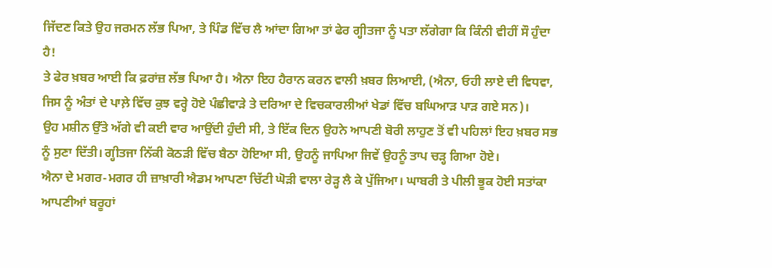ਜਿੱਦਣ ਕਿਤੇ ਉਹ ਜਰਮਨ ਲੱਭ ਪਿਆ, ਤੇ ਪਿੰਡ ਵਿੱਚ ਲੈ ਆਂਦਾ ਗਿਆ ਤਾਂ ਫੇਰ ਗ੍ਹੀਤਜਾ ਨੂੰ ਪਤਾ ਲੱਗੇਗਾ ਕਿ ਕਿੰਨੀ ਵੀਹੀਂ ਸੌ ਹੁੰਦਾ ਹੈ!
ਤੇ ਫੇਰ ਖ਼ਬਰ ਆਈ ਕਿ ਫ਼ਰਾਂਜ਼ ਲੱਭ ਪਿਆ ਹੈ। ਐਨਾ ਇਹ ਹੈਰਾਨ ਕਰਨ ਵਾਲੀ ਖ਼ਬਰ ਲਿਆਈ, (ਐਨਾ, ਓਹੀ ਲਾਏ ਦੀ ਵਿਧਵਾ, ਜਿਸ ਨੂੰ ਅੰਤਾਂ ਦੇ ਪਾਲ਼ੇ ਵਿੱਚ ਕੁਝ ਵਰ੍ਹੇ ਹੋਏ ਪੰਛੀਵਾੜੇ ਤੇ ਦਰਿਆ ਦੇ ਵਿਚਕਾਰਲੀਆਂ ਖੇਡਾਂ ਵਿੱਚ ਬਘਿਆੜ ਪਾੜ ਗਏ ਸਨ)।
ਉਹ ਮਸ਼ੀਨ ਉੱਤੇ ਅੱਗੇ ਵੀ ਕਈ ਵਾਰ ਆਉਂਦੀ ਹੁੰਦੀ ਸੀ, ਤੇ ਇੱਕ ਦਿਨ ਉਹਨੇ ਆਪਣੀ ਬੋਰੀ ਲਾਹੁਣ ਤੋਂ ਵੀ ਪਹਿਲਾਂ ਇਹ ਖ਼ਬਰ ਸਭ ਨੂੰ ਸੁਣਾ ਦਿੱਤੀ। ਗ੍ਹੀਤਜਾ ਨਿੱਕੀ ਕੋਠੜੀ ਵਿੱਚ ਬੈਠਾ ਹੋਇਆ ਸੀ, ਉਹਨੂੰ ਜਾਪਿਆ ਜਿਵੇਂ ਉਹਨੂੰ ਤਾਪ ਚੜ੍ਹ ਗਿਆ ਹੋਏ।
ਐਨਾ ਦੇ ਮਗਰ-ਮਗਰ ਹੀ ਜ਼ਾਖ਼ਾਰੀ ਐਡਮ ਆਪਣਾ ਚਿੱਟੀ ਘੋੜੀ ਵਾਲਾ ਰੇੜ੍ਹ ਲੈ ਕੇ ਪੁੱਜਿਆ। ਘਾਬਰੀ ਤੇ ਪੀਲੀ ਭੂਕ ਹੋਈ ਸਤਾਂਕਾ ਆਪਣੀਆਂ ਬਰੂਹਾਂ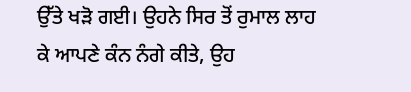ਉੱਤੇ ਖੜੋ ਗਈ। ਉਹਨੇ ਸਿਰ ਤੋਂ ਰੁਮਾਲ ਲਾਹ ਕੇ ਆਪਣੇ ਕੰਨ ਨੰਗੇ ਕੀਤੇ, ਉਹ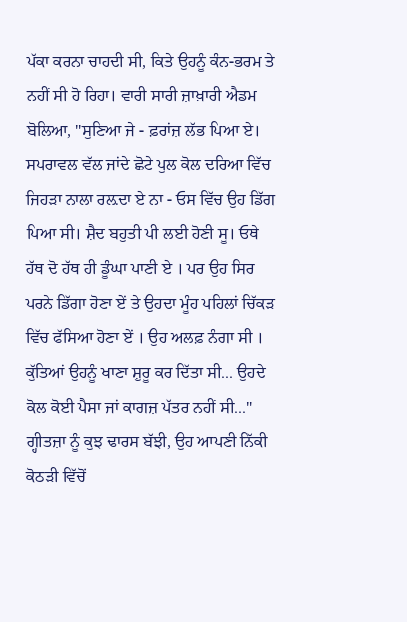ਪੱਕਾ ਕਰਨਾ ਚਾਹਦੀ ਸੀ, ਕਿਤੇ ਉਹਨੂੰ ਕੰਨ-ਭਰਮ ਤੇ ਨਹੀਂ ਸੀ ਹੋ ਰਿਹਾ। ਵਾਰੀ ਸਾਰੀ ਜ਼ਾਖ਼ਾਰੀ ਐਡਮ ਬੋਲਿਆ, "ਸੁਣਿਆ ਜੇ - ਫ਼ਰਾਂਜ਼ ਲੱਭ ਪਿਆ ਏ। ਸਪਰਾਵਲ ਵੱਲ ਜਾਂਦੇ ਛੋਟੇ ਪੁਲ ਕੋਲ ਦਰਿਆ ਵਿੱਚ ਜਿਹੜਾ ਨਾਲਾ ਰਲ਼ਦਾ ਏ ਨਾ - ਓਸ ਵਿੱਚ ਉਹ ਡਿੱਗ ਪਿਆ ਸੀ। ਸ਼ੈਦ ਬਹੁਤੀ ਪੀ ਲਈ ਹੋਣੀ ਸੂ। ਓਥੇ ਹੱਥ ਦੋ ਹੱਥ ਹੀ ਡੂੰਘਾ ਪਾਣੀ ਏ । ਪਰ ਉਹ ਸਿਰ ਪਰਨੇ ਡਿੱਗਾ ਹੋਣਾ ਏਂ ਤੇ ਉਹਦਾ ਮੂੰਹ ਪਹਿਲਾਂ ਚਿੱਕੜ ਵਿੱਚ ਫੱਸਿਆ ਹੋਣਾ ਏਂ । ਉਹ ਅਲਫ਼ ਨੰਗਾ ਸੀ । ਕੁੱਤਿਆਂ ਉਹਨੂੰ ਖਾਣਾ ਸ਼ੁਰੂ ਕਰ ਦਿੱਤਾ ਸੀ... ਉਹਦੇ ਕੋਲ ਕੋਈ ਪੈਸਾ ਜਾਂ ਕਾਗਜ਼ ਪੱਤਰ ਨਹੀਂ ਸੀ..."
ਗ੍ਹੀਤਜ਼ਾ ਨੂੰ ਕੁਝ ਢਾਰਸ ਬੱਝੀ, ਉਹ ਆਪਣੀ ਨਿੱਕੀ ਕੋਠੜੀ ਵਿੱਚੋਂ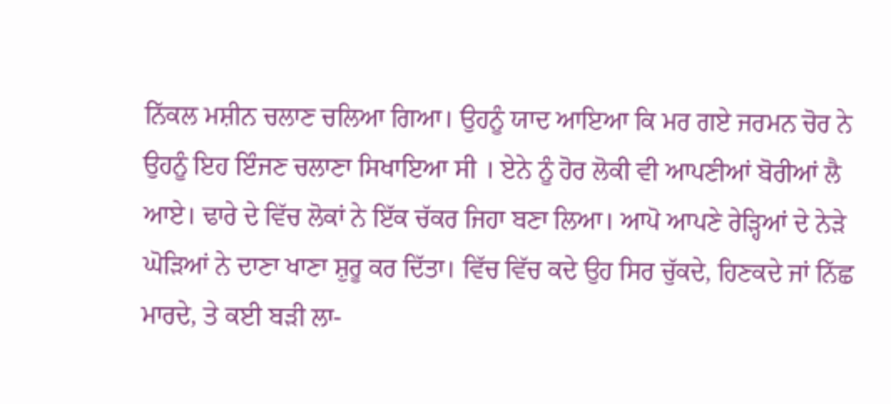ਨਿੱਕਲ ਮਸ਼ੀਨ ਚਲਾਣ ਚਲਿਆ ਗਿਆ। ਉਹਨੂੰ ਯਾਦ ਆਇਆ ਕਿ ਮਰ ਗਏ ਜਰਮਨ ਚੋਰ ਨੇ ਉਹਨੂੰ ਇਹ ਇੰਜਣ ਚਲਾਣਾ ਸਿਖਾਇਆ ਸੀ । ਏਨੇ ਨੂੰ ਹੋਰ ਲੋਕੀ ਵੀ ਆਪਣੀਆਂ ਬੋਰੀਆਂ ਲੈ ਆਏ। ਢਾਰੇ ਦੇ ਵਿੱਚ ਲੋਕਾਂ ਨੇ ਇੱਕ ਚੱਕਰ ਜਿਹਾ ਬਣਾ ਲਿਆ। ਆਪੋ ਆਪਣੇ ਰੇੜ੍ਹਿਆਂ ਦੇ ਨੇੜੇ ਘੋੜਿਆਂ ਨੇ ਦਾਣਾ ਖਾਣਾ ਸ਼ੁਰੂ ਕਰ ਦਿੱਤਾ। ਵਿੱਚ ਵਿੱਚ ਕਦੇ ਉਹ ਸਿਰ ਚੁੱਕਦੇ, ਹਿਣਕਦੇ ਜਾਂ ਨਿੱਛ ਮਾਰਦੇ, ਤੇ ਕਈ ਬੜੀ ਲਾ-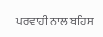ਪਰਵਾਹੀ ਨਾਲ ਬਹਿਸ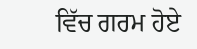ਵਿੱਚ ਗਰਮ ਹੋਏ